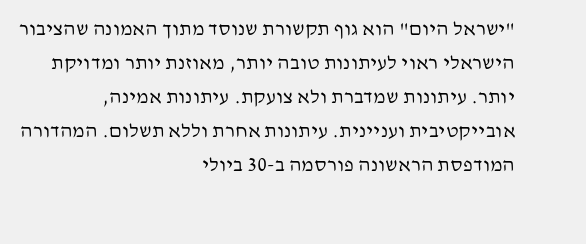"ישראל היום" הוא גוף תקשורת שנוסד מתוך האמונה שהציבור הישראלי ראוי לעיתונות טובה יותר, מאוזנת יותר ומדויקת יותר. עיתונות שמדברת ולא צועקת. עיתונות אמינה, אובייקטיבית ועניינית. עיתונות אחרת וללא תשלום. המהדורה המודפסת הראשונה פורסמה ב-30 ביולי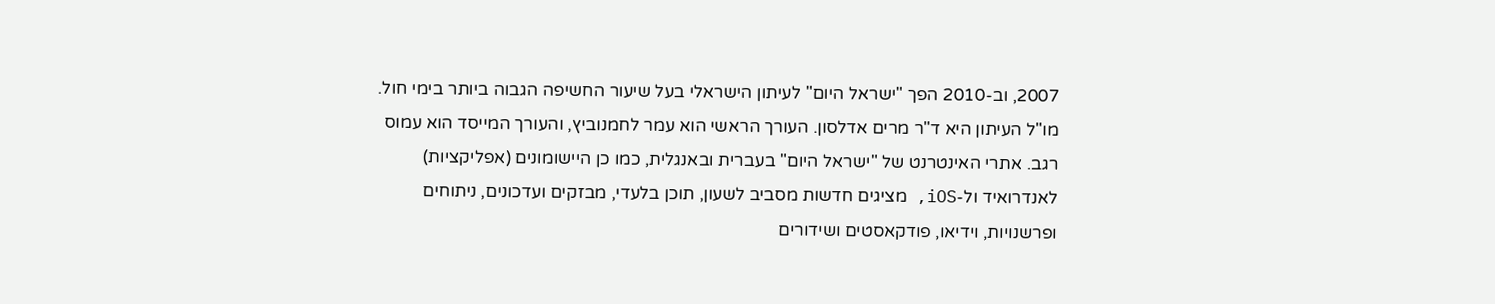2007, וב-2010 הפך "ישראל היום" לעיתון הישראלי בעל שיעור החשיפה הגבוה ביותר בימי חול. מו"ל העיתון היא ד"ר מרים אדלסון. העורך הראשי הוא עמר לחמנוביץ, והעורך המייסד הוא עמוס רגב. אתרי האינטרנט של "ישראל היום" בעברית ובאנגלית, כמו כן היישומונים (אפליקציות) לאנדרואיד ול-iOS, מציגים חדשות מסביב לשעון, תוכן בלעדי, מבזקים ועדכונים, ניתוחים ופרשנויות, וידיאו, פודקאסטים ושידורים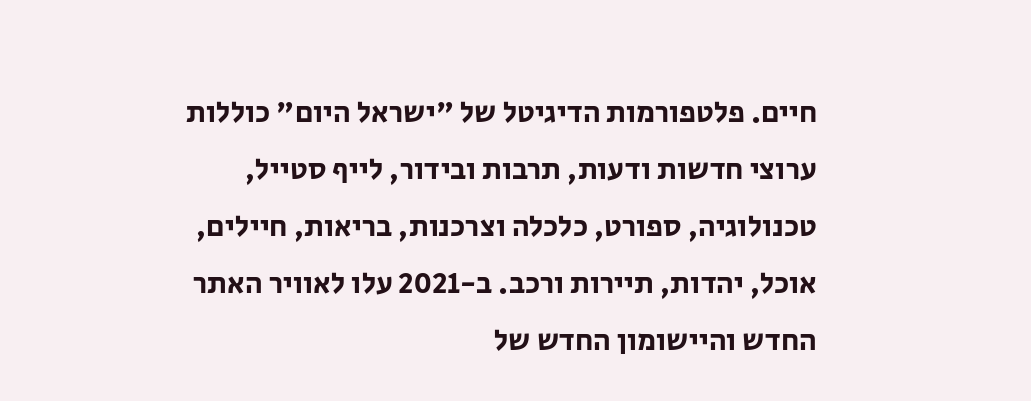חיים. פלטפורמות הדיגיטל של "ישראל היום" כוללות ערוצי חדשות ודעות, תרבות ובידור, לייף סטייל, טכנולוגיה, ספורט, כלכלה וצרכנות, בריאות, חיילים, אוכל, יהדות, תיירות ורכב. ב-2021 עלו לאוויר האתר החדש והיישומון החדש של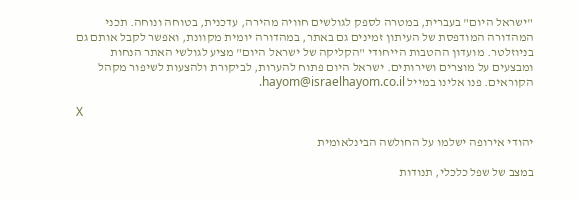"ישראל היום" בעברית, במטרה לספק לגולשים חוויה מהירה, עדכנית, בטוחה ונוחה. תכני המהדורה המודפסת של העיתון זמינים גם באתר, במהדורה יומית מקוונת, ואפשר לקבל אותם גם בניוזלטר. מועדון ההטבות הייחודי "הקליקה של ישראל היום" מציע לגולשי האתר הנחות ומבצעים על מוצרים ושירותים. ישראל היום פתוח להערות, לביקורת ולהצעות לשיפור מקהל הקוראים. פנו אלינו במייל hayom@israelhayom.co.il.

X

יהודי אירופה ישלמו על החולשה הבינלאומית

במצב של שפל כלכלי, תנודות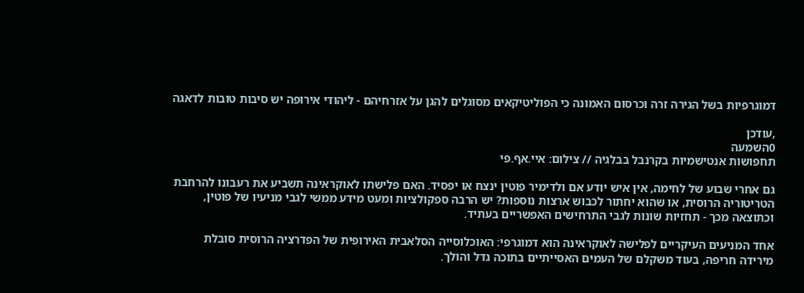דמוגרפיות בשל הגירה זרה וכרסום האמונה כי הפוליטיקאים מסוגלים להגן על אזרחיהם - ליהודי אירופה יש סיבות טובות לדאגה

,עודכן
0השמעה
תחפושות אנטישמיות בקרנבל בבלגיה // צילום: איי.אף.פי

גם אחרי שבוע של לחימה, אין איש יודע אם ולדימיר פוטין ינצח או יפסיד. האם פלישתו לאוקראינה תשביע את רעבונו להרחבת הטריטוריה הרוסית, או שהוא יחתור לכבוש ארצות נוספות? יש הרבה ספקולציות ומעט מידע ממשי לגבי מניעיו של פוטין, וכתוצאה מכך - תחזיות שונות לגבי התרחישים האפשריים בעתיד.

אחד המניעים העיקריים לפלישה לאוקראינה הוא דמוגרפי: האוכלוסייה הסלאבית האירופית של הפדרציה הרוסית סובלת מירידה חריפה, בעוד משקלם של העמים האסייתיים בתוכה גדל והולך.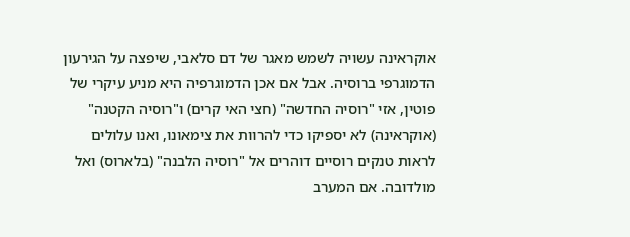אוקראינה עשויה לשמש מאגר של דם סלאבי, שיפצה על הגירעון הדמוגרפי ברוסיה. אבל אם אכן הדמוגרפיה היא מניע עיקרי של פוטין, אזי "רוסיה החדשה" (חצי האי קרים) ו"רוסיה הקטנה" (אוקראינה) לא יספיקו כדי להרוות את צימאונו, ואנו עלולים לראות טנקים רוסיים דוהרים אל "רוסיה הלבנה" (בלארוס) ואל מולדובה. אם המערב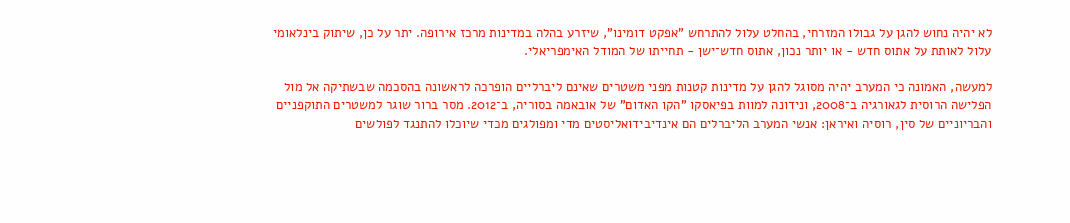לא יהיה נחוש להגן על גבולו המזרחי, בהחלט עלול להתרחש "אפקט דומינו", שיזרע בהלה במדינות מרכז אירופה. יתר על כן, שיתוק בינלאומי עלול לאותת על אתוס חדש - או יותר נכון, אתוס חדש־ישן - תחייתו של המודל האימפריאלי.

למעשה, האמונה כי המערב יהיה מסוגל להגן על מדינות קטנות מפני משטרים שאינם ליברליים הופרכה לראשונה בהסכמה שבשתיקה אל מול הפלישה הרוסית לגאורגיה ב־2008, ונידונה למוות בפיאסקו "הקו האדום" של אובאמה בסוריה, ב־2012. מסר ברור שוגר למשטרים התוקפניים והבריוניים של סין, רוסיה ואיראן: אנשי המערב הליברלים הם אינדיבידואליסטים מדי ומפולגים מכדי שיוכלו להתנגד לפולשים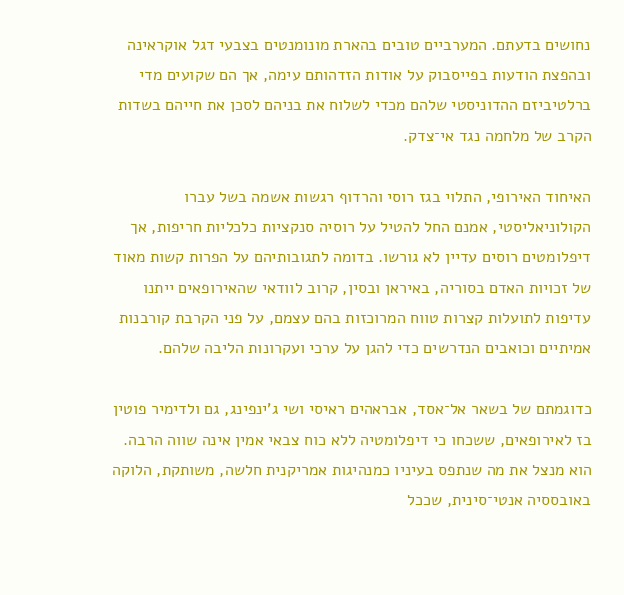נחושים בדעתם. המערביים טובים בהארת מונומנטים בצבעי דגל אוקראינה ובהפצת הודעות בפייסבוק על אודות הזדהותם עימה, אך הם שקועים מדי ברלטיביזם ההדוניסטי שלהם מכדי לשלוח את בניהם לסכן את חייהם בשדות הקרב של מלחמה נגד אי־צדק.

האיחוד האירופי, התלוי בגז רוסי והרדוף רגשות אשמה בשל עברו הקולוניאליסטי, אמנם החל להטיל על רוסיה סנקציות כלכליות חריפות, אך דיפלומטים רוסים עדיין לא גורשו. בדומה לתגובותיהם על הפרות קשות מאוד של זכויות האדם בסוריה, באיראן ובסין, קרוב לוודאי שהאירופאים ייתנו עדיפות לתועלות קצרות טווח המרוכזות בהם עצמם, על פני הקרבת קורבנות אמיתיים וכואבים הנדרשים כדי להגן על ערכי ועקרונות הליבה שלהם.

כדוגמתם של בשאר אל־אסד, אבראהים ראיסי ושי ג'ינפינג, גם ולדימיר פוטין בז לאירופאים, ששכחו כי דיפלומטיה ללא כוח צבאי אמין אינה שווה הרבה. הוא מנצל את מה שנתפס בעיניו כמנהיגות אמריקנית חלשה, משותקת, הלוקה באובססיה אנטי־סינית, שככל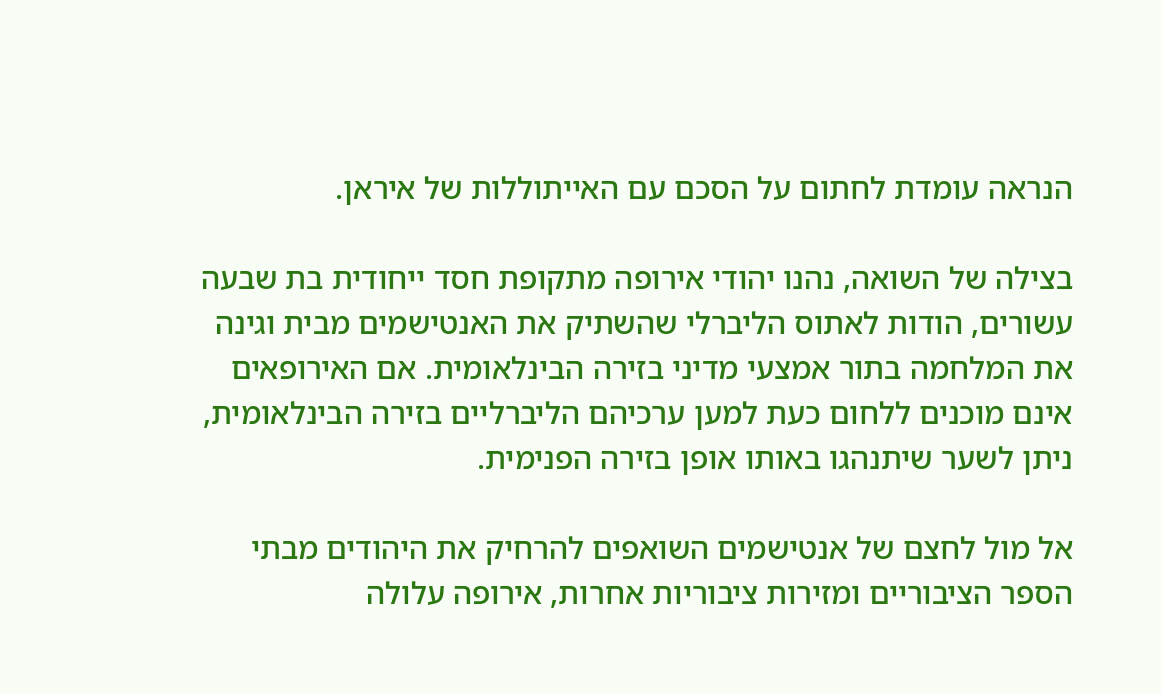הנראה עומדת לחתום על הסכם עם האייתוללות של איראן.

בצילה של השואה, נהנו יהודי אירופה מתקופת חסד ייחודית בת שבעה עשורים, הודות לאתוס הליברלי שהשתיק את האנטישמים מבית וגינה את המלחמה בתור אמצעי מדיני בזירה הבינלאומית. אם האירופאים אינם מוכנים ללחום כעת למען ערכיהם הליברליים בזירה הבינלאומית, ניתן לשער שיתנהגו באותו אופן בזירה הפנימית.

אל מול לחצם של אנטישמים השואפים להרחיק את היהודים מבתי הספר הציבוריים ומזירות ציבוריות אחרות, אירופה עלולה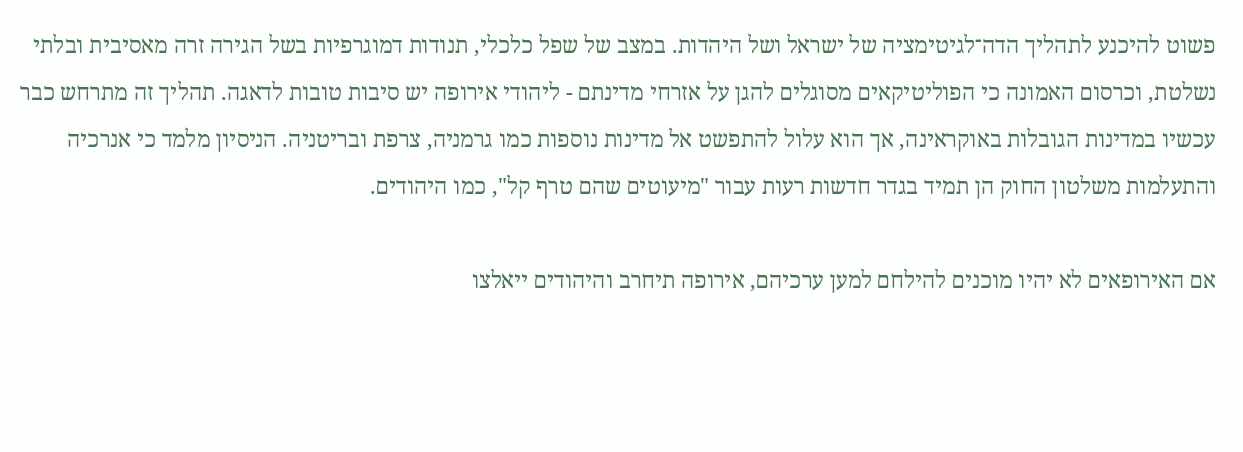פשוט להיכנע לתהליך הדה־לגיטימציה של ישראל ושל היהדות. במצב של שפל כלכלי, תנודות דמוגרפיות בשל הגירה זרה מאסיבית ובלתי נשלטת, וכרסום האמונה כי הפוליטיקאים מסוגלים להגן על אזרחי מדינתם - ליהודי אירופה יש סיבות טובות לדאגה. תהליך זה מתרחש כבר עכשיו במדינות הגובלות באוקראינה, אך הוא עלול להתפשט אל מדינות נוספות כמו גרמניה, צרפת ובריטניה. הניסיון מלמד כי אנרכיה והתעלמות משלטון החוק הן תמיד בגדר חדשות רעות עבור "מיעוטים שהם טרף קל", כמו היהודים.

אם האירופאים לא יהיו מוכנים להילחם למען ערכיהם, אירופה תיחרב והיהודים ייאלצו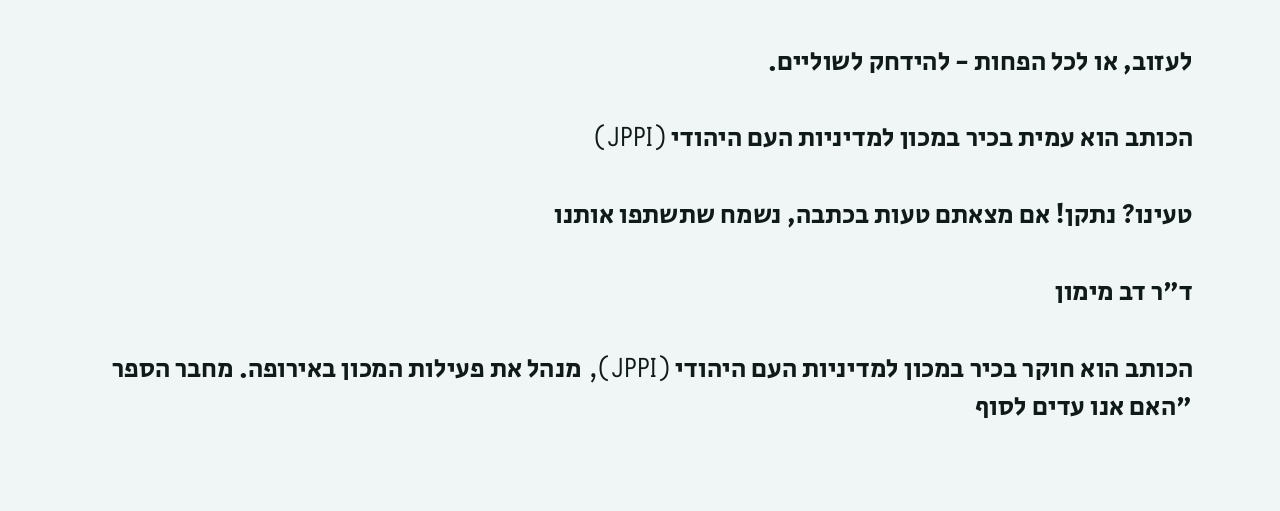לעזוב, או לכל הפחות - להידחק לשוליים.

הכותב הוא עמית בכיר במכון למדיניות העם היהודי (JPPI)

טעינו? נתקן! אם מצאתם טעות בכתבה, נשמח שתשתפו אותנו

ד"ר דב מימון

הכותב הוא חוקר בכיר במכון למדיניות העם היהודי (JPPI), מנהל את פעילות המכון באירופה. מחבר הספר "האם אנו עדים לסוף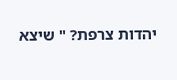יהדות צרפת? " שיצא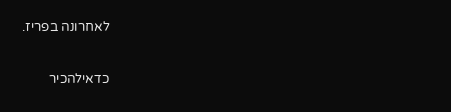לאחרונה בפריז.

כדאילהכיר